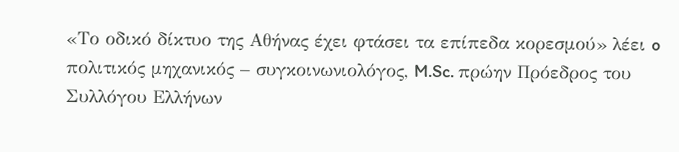«Το οδικό δίκτυο της Αθήνας έχει φτάσει τα επίπεδα κορεσμού» λέει o πολιτικός μηχανικός – συγκοινωνιολόγος, M.Sc. πρώην Πρόεδρος του Συλλόγου Ελλήνων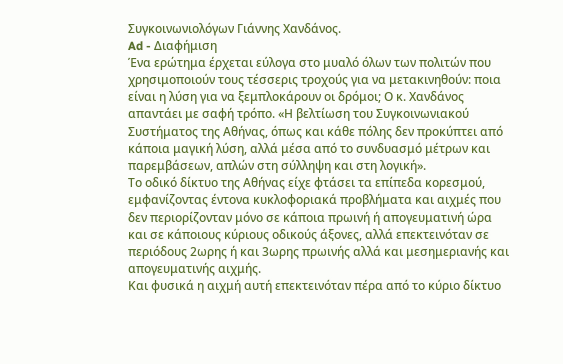Συγκοινωνιολόγων Γιάννης Χανδάνος.
Ad - Διαφήμιση
Ένα ερώτημα έρχεται εύλογα στο μυαλό όλων των πολιτών που χρησιμοποιούν τους τέσσερις τροχούς για να μετακινηθούν: ποια είναι η λύση για να ξεμπλοκάρουν οι δρόμοι; Ο κ. Χανδάνος απαντάει με σαφή τρόπο. «Η βελτίωση του Συγκοινωνιακού Συστήματος της Αθήνας, όπως και κάθε πόλης δεν προκύπτει από κάποια μαγική λύση, αλλά μέσα από το συνδυασμό μέτρων και παρεμβάσεων, απλών στη σύλληψη και στη λογική».
Tο οδικό δίκτυο της Αθήνας είχε φτάσει τα επίπεδα κορεσμού, εμφανίζοντας έντονα κυκλοφοριακά προβλήματα και αιχμές που δεν περιορίζονταν μόνο σε κάποια πρωινή ή απογευματινή ώρα και σε κάποιους κύριους οδικούς άξονες, αλλά επεκτεινόταν σε περιόδους 2ωρης ή και 3ωρης πρωινής αλλά και μεσημεριανής και απογευματινής αιχμής.
Και φυσικά η αιχμή αυτή επεκτεινόταν πέρα από το κύριο δίκτυο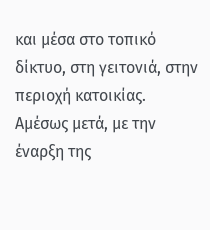και μέσα στο τοπικό δίκτυο, στη γειτονιά, στην περιοχή κατοικίας.
Αμέσως μετά, με την έναρξη της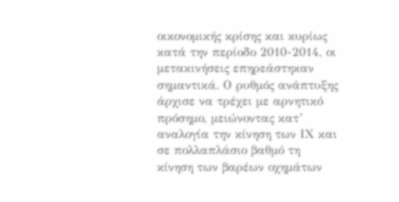οικονομικής κρίσης και κυρίως κατά την περίοδο 2010-2014, οι μετακινήσεις επηρεάστηκαν σημαντικά. Ο ρυθμός ανάπτυξης άρχισε να τρέχει με αρνητικό πρόσημο, μειώνοντας κατ’ αναλογία την κίνηση των ΙΧ και σε πολλαπλάσιο βαθμό τη κίνηση των βαρέων οχημάτων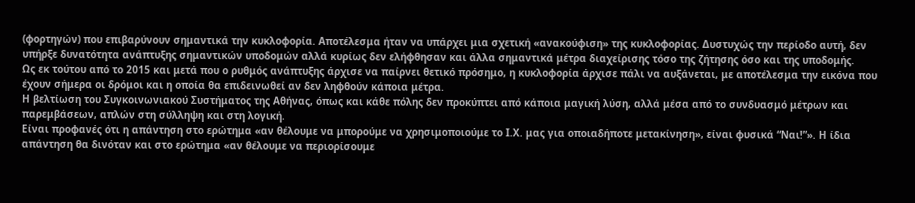(φορτηγών) που επιβαρύνουν σημαντικά την κυκλοφορία. Αποτέλεσμα ήταν να υπάρχει μια σχετική «ανακούφιση» της κυκλοφορίας. Δυστυχώς την περίοδο αυτή, δεν υπήρξε δυνατότητα ανάπτυξης σημαντικών υποδομών αλλά κυρίως δεν ελήφθησαν και άλλα σημαντικά μέτρα διαχείρισης τόσο της ζήτησης όσο και της υποδομής.
Ως εκ τούτου από το 2015 και μετά που ο ρυθμός ανάπτυξης άρχισε να παίρνει θετικό πρόσημο, η κυκλοφορία άρχισε πάλι να αυξάνεται, με αποτέλεσμα την εικόνα που έχουν σήμερα οι δρόμοι και η οποία θα επιδεινωθεί αν δεν ληφθούν κάποια μέτρα.
Η βελτίωση του Συγκοινωνιακού Συστήματος της Αθήνας, όπως και κάθε πόλης δεν προκύπτει από κάποια μαγική λύση, αλλά μέσα από το συνδυασμό μέτρων και παρεμβάσεων, απλών στη σύλληψη και στη λογική.
Είναι προφανές ότι η απάντηση στο ερώτημα «αν θέλουμε να μπορούμε να χρησιμοποιούμε το Ι.Χ. μας για οποιαδήποτε μετακίνηση», είναι φυσικά “Ναι!”». Η ίδια απάντηση θα δινόταν και στο ερώτημα «αν θέλουμε να περιορίσουμε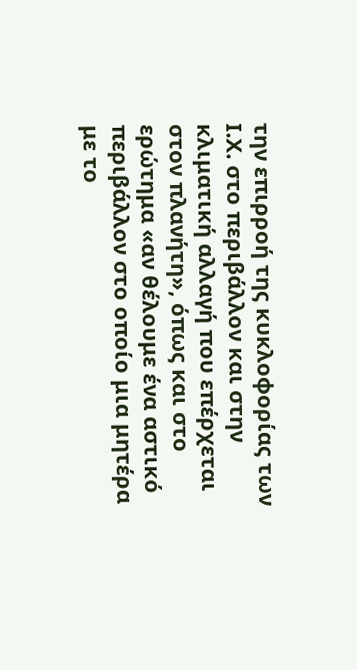την επιρροή της κυκλοφορίας των Ι.Χ. στο περιβάλλον και στην κλιματική αλλαγή που επέρχεται στον πλανήτη», όπως και στο ερώτημα «αν θέλουμε ένα αστικό περιβάλλον στο οποίο μια μητέρα με το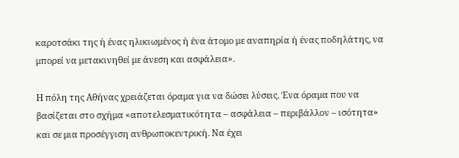καροτσάκι της ή ένας ηλικιωμένος ή ένα άτομο με αναπηρία ή ένας ποδηλάτης, να μπορεί να μετακινηθεί με άνεση και ασφάλεια».

Η πόλη της Αθήνας χρειάζεται όραμα για να δώσει λύσεις. Ένα όραμα που να βασίζεται στο σχήμα «αποτελεσματικότητα – ασφάλεια – περιβάλλον – ισότητα» και σε μια προσέγγιση ανθρωποκεντρική. Να έχει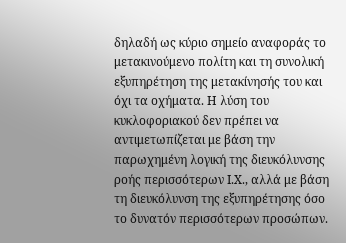δηλαδή ως κύριο σημείο αναφοράς το μετακινούμενο πολίτη και τη συνολική εξυπηρέτηση της μετακίνησής του και όχι τα οχήματα. Η λύση του κυκλοφοριακού δεν πρέπει να αντιμετωπίζεται με βάση την παρωχημένη λογική της διευκόλυνσης ροής περισσότερων Ι.Χ., αλλά με βάση τη διευκόλυνση της εξυπηρέτησης όσο το δυνατόν περισσότερων προσώπων.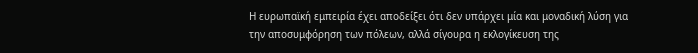Η ευρωπαϊκή εμπειρία έχει αποδείξει ότι δεν υπάρχει μία και μοναδική λύση για την αποσυμφόρηση των πόλεων, αλλά σίγουρα η εκλογίκευση της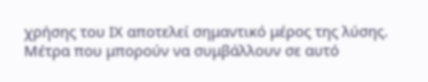χρήσης του ΙΧ αποτελεί σημαντικό μέρος της λύσης. Μέτρα που μπορούν να συμβάλλουν σε αυτό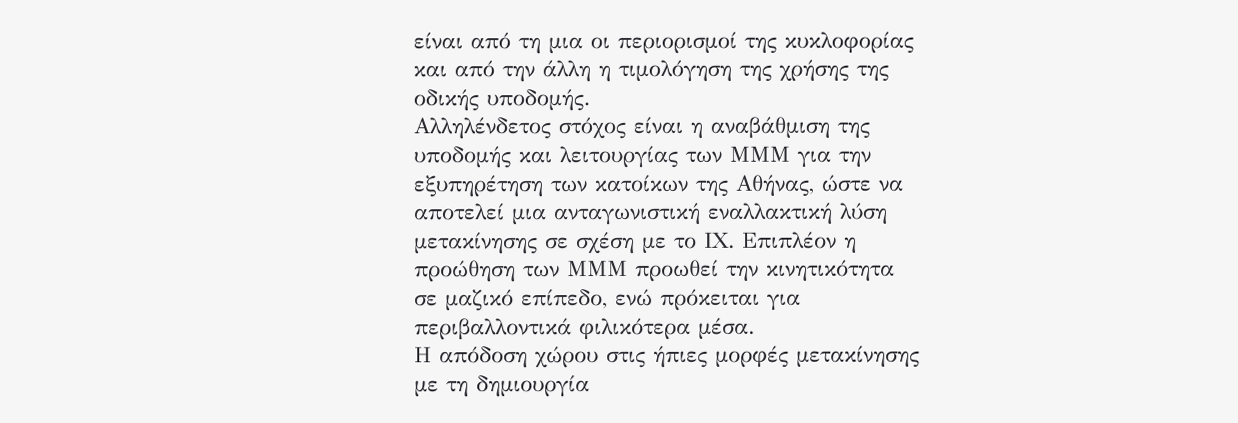είναι από τη μια οι περιορισμοί της κυκλοφορίας και από την άλλη η τιμολόγηση της χρήσης της οδικής υποδομής.
Αλληλένδετος στόχος είναι η αναβάθμιση της υποδομής και λειτουργίας των ΜΜΜ για την εξυπηρέτηση των κατοίκων της Αθήνας, ώστε να αποτελεί μια ανταγωνιστική εναλλακτική λύση μετακίνησης σε σχέση με το ΙΧ. Επιπλέον η προώθηση των ΜΜΜ προωθεί την κινητικότητα σε μαζικό επίπεδο, ενώ πρόκειται για περιβαλλοντικά φιλικότερα μέσα.
Η απόδοση χώρου στις ήπιες μορφές μετακίνησης με τη δημιουργία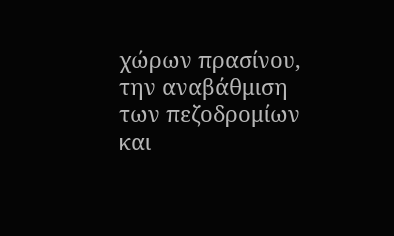χώρων πρασίνου, την αναβάθμιση των πεζοδρομίων και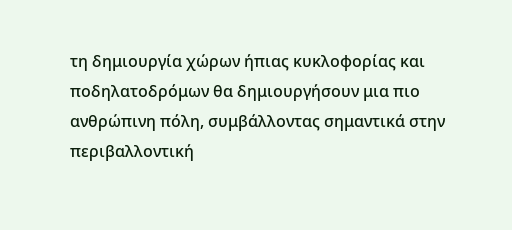τη δημιουργία χώρων ήπιας κυκλοφορίας και ποδηλατοδρόμων θα δημιουργήσουν μια πιο ανθρώπινη πόλη, συμβάλλοντας σημαντικά στην περιβαλλοντική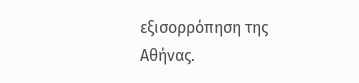εξισορρόπηση της Αθήνας.